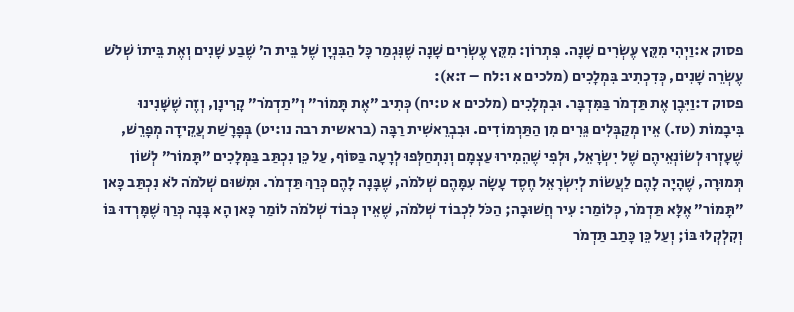פסוק א:וַיְהִי מִקֵּץ עֶשְׂרִים שָׁנָה. פִּתְרוֹן: מִקֵּץ עֶשְׂרִים שָׁנָה שֶׁנִּגְמַר כָּל הַבִּנְיָן שֶׁל בֵּית ה׳ שֶׁבַע שָׁנִים וְאֶת בֵּיתוֹ שְׁלֹשׁ עֶשְׂרֵה שָׁנִים, כְּדִכְתִיב בִּמְלָכִים (מלכים א ו:לח – ז:א):
פסוק ד:וַיִּבֶן אֶת תַּדְמֹר בַּמִּדְבָּר. וּבִמְלָכִים (מלכים א ט:יח) כְּתִיב ״אֶת תָּמוֹר״ וְ״תַדְמֹר״ קָרִינָן, וְזֶה שֶׁשָּׁנִינוּ בִּיבָמוֹת (טז.) אֵין מְקַבְּלִים גֵּרִים מִן הַתַּרְמוֹדִים. וּבִבְרֵאשִׁית רַבָּה (בראשית רבה נו:יט) בְּפָרָשַׁת עֲקֵידָה מְפָרֵשׁ, שֶׁעָזְרוּ לְשׂוֹנְאֵיהֶם שֶׁל יִשְׂרָאֵל, וּלְפִי שֶׁהֵמִירוּ עַצְמָם וְנִתְחַלְּפוּ לְרָעָה בַּסּוֹף, עַל כֵּן נִכְתַּב בַּמְּלָכִים ״תָּמוֹר״ לְשׁוֹן תְּמוּרָה, שֶׁהָיָה לָהֶם לַעֲשׂוֹת לְיִשְׂרָאֵל חֶסֶד עָשָׂה עִמָּהֶם שְׁלֹמֹה, שֶׁבָּנָה לָהֶם כְּרַךְ תַּדְמֹר. וּמִשּׁוּם שְׁלֹמֹה לֹא נִכְתַּב כָּאן ״תָּמוֹר״ אֶלָּא תַּדְמֹר, כְּלוֹמַר: עִיר חֲשׁוּבָה; הַכֹּל לִכְבוֹד שְׁלֹמֹה, שֶׁאֵין כְּבוֹד שְׁלֹמֹה לוֹמַר כָּאן הָא בָּנָה כְּרַךְ שֶׁמָּרְדוּ בּוֹ וְקִלְקְלוּ בּוֹ; וְעַל כֵּן כָּתַב תַּדְמֹר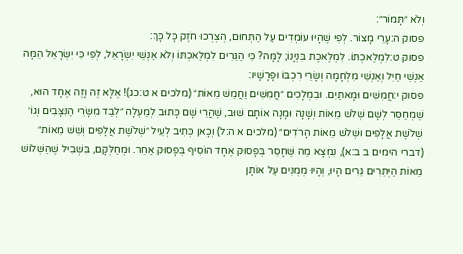וְלֹא ״תָּמוֹר״:
פסוק ה:עָרֵי מָצוֹר. לְפִי שֶׁהָיוּ עוֹמְדִים עַל הַתְּחוּם, הֻצְרְכוּ חֹזֶק כָּל כָּךְ:
פסוק ט:לִמְלַאכְתּוֹ. לִמְלֶאכֶת בִּנְיָנוֹ; לָמָּה? כִּי הַגֵּרִים לִמְלַאכְתּוֹ וְלֹא אַנְשֵׁי יִשְׂרָאֵל, לְפִי כִּי יִשְׂרָאֵל הֵמָּה אַנְשֵׁי חַיִל וְאַנְשֵׁי מִלְחָמָה וְשָׂרֵי רִכְבּוֹ וּפָרָשָׁיו:
פסוק י:חֲמִשִּׁים וּמָאתַיִם. וּבִמְלָכִים ״חֲמִשִּׁים וַחֲמֵשׁ מֵאוֹת״ (מלכים א ט:כג)! אֶלָּא זֶה וָזֶה אֶחָד הוּא, שֶׁמְחַסֵּר לְשָׁם שְׁלֹשׁ מֵאוֹת וְשָׁנָה וּמָנָה אוֹתָם שׁוּב, שֶׁהֲרֵי שָׁם כָּתוּב לְמַעְלָה ״לְבַד מִשָּׂרֵי הַנִּצָּבִים וְגוֹ׳ שְׁלֹשֶׁת אֲלָפִים וּשְׁלֹשׁ מֵאוֹת הָרֹדִים״ (מלכים א ה:ל) וְכָאן כְּתִיב לְעֵיל ״שְׁלֹשֶׁת אֲלָפִים וְשֵׁשׁ מֵאוֹת״ (דברי הימים ב ב:א), נִמְצָא מַה שֶּׁחָסֵר בְּפָסוּק אֶחָד הוֹסִיף בְּפָסוּק אַחֵר. וּמְחַלְּקָם, בִּשְׁבִיל שֶׁהַשְּׁלוֹשׁ מֵאוֹת הַיְּתֵרִים גֵּרִים הָיוּ, וְהָיוּ מְמֻנִּים עַל אוֹתָן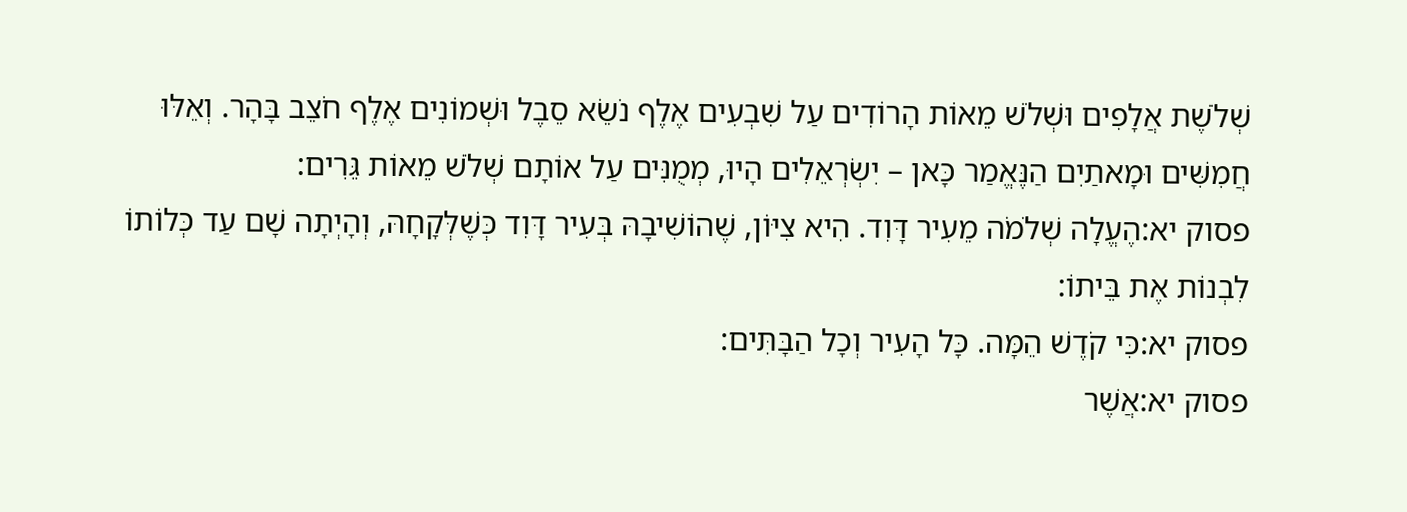שְׁלֹשֶׁת אֲלָפִים וּשְׁלֹשׁ מֵאוֹת הָרוֹדִים עַל שִׁבְעִים אֶלֶף נֹשֵׂא סֵבֶל וּשְׁמוֹנִים אֶלֶף חֹצֵב בָּהָר. וְאֵלּוּ חֲמִשִּׁים וּמָאתַיִם הַנֶּאֱמַר כָּאן – יִשְׂרְאֵלִים הָיוּ, מְמֻנִּים עַל אוֹתָם שְׁלֹשׁ מֵאוֹת גֵּרִים:
פסוק יא:הֶעֱלָה שְׁלֹמֹה מֵעִיר דָּוִד. הִיא צִיּוֹן, שֶׁהוֹשִׁיבָהּ בְּעִיר דָּוִד כְּשֶׁלְּקָחָהּ, וְהָיְתָה שָׁם עַד כְּלוֹתוֹ לִבְנוֹת אֶת בֵּיתוֹ:
פסוק יא:כִּי קֹדֶשׁ הֵמָּה. כָּל הָעִיר וְכָל הַבָּתִּים:
פסוק יא:אֲשֶׁר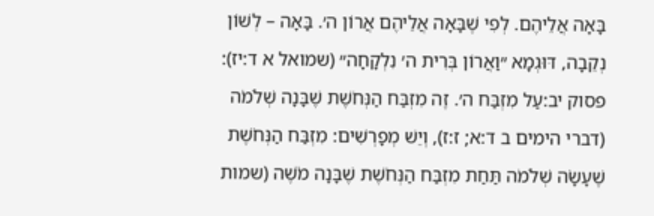בָּאָה אֲלֵיהֶם. לְפִי שֶׁבָּאָה אֲלֵיהֶם אֲרוֹן ה׳. בָּאָה – לְשׁוֹן נְקֵבָה, דּוּגְמָא ״וַאֲרוֹן בְּרִית ה׳ נִלְקָחָה״ (שמואל א ד:יז):
פסוק יב:עַל מִזְבַּח ה׳. זֶה מִזְבַּח הַנְּחֹשֶׁת שֶׁבָּנָה שְׁלֹמֹה (דברי הימים ב ד:א; ז:ז), וְיֵשׁ מְפָרְשִׁים: מִזְבַּח הַנְּחֹשֶׁת שֶׁעָשָׂה שְׁלֹמֹה תַּחַת מִזְבַּח הַנְּחֹשֶׁת שֶׁבָּנָה מֹשֶׁה (שמות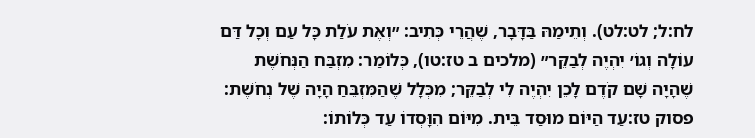לח:ל; לט:לט). וְתֵימַהּ בַּדָּבָר, שֶׁהֲרֵי כְּתִיב: ״וְאֶת עֹלַת כָּל עַם וְכָל דַּם עוֹלָה וְגוֹ׳ יִהְיֶה לְבַקֵּר״ (מלכים ב טז:טו), כְּלוֹמַר: מִזְבַּח הַנְּחֹשֶׁת שֶׁהָיָה שָׁם קֹדֶם לָכֵן יִהְיֶה לִי לְבַקֵּר; מִכְּלָל שֶׁהַמִּזְבֵּחַ הָיָה שֶׁל נְחֹשֶׁת:
פסוק טז:עַד הַיּוֹם מוּסַד בֵּית. מִיּוֹם הִוָּסְדוֹ עַד כְּלוֹתוֹ: